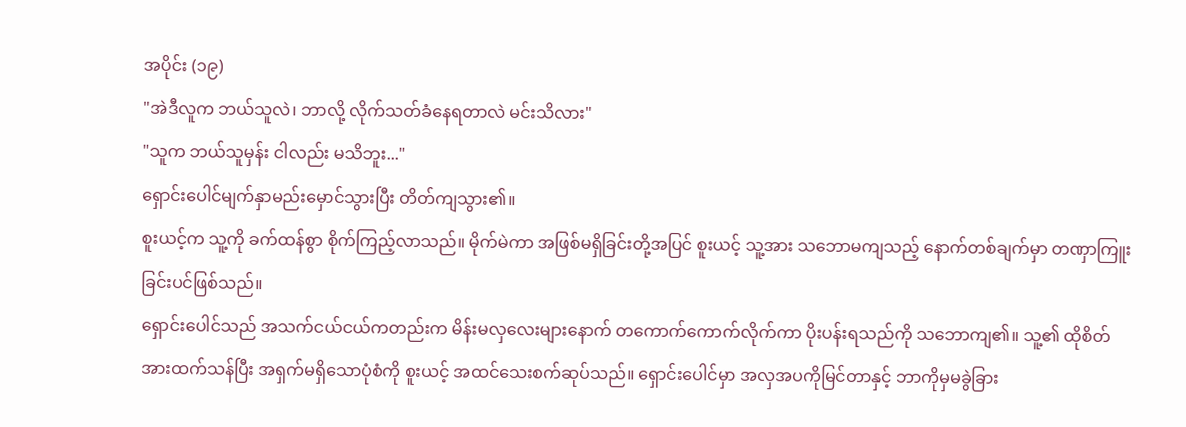အပိုင်း (၁၉)
"အဲဒီလူက ဘယ်သူလဲ၊ ဘာလို့ လိုက်သတ်ခံနေရတာလဲ မင်းသိလား"
"သူက ဘယ်သူမှန်း ငါလည်း မသိဘူး..."
ရှောင်းပေါင်မျက်နှာမည်းမှောင်သွားပြီး တိတ်ကျသွား၏။
စူးယင့်က သူ့ကို ခက်ထန်စွာ စိုက်ကြည့်လာသည်။ မိုက်မဲကာ အဖြစ်မရှိခြင်းတို့အပြင် စူးယင့် သူ့အား သဘောမကျသည့် နောက်တစ်ချက်မှာ တဏှာကြူးခြင်းပင်ဖြစ်သည်။
ရှောင်းပေါင်သည် အသက်ငယ်ငယ်ကတည်းက မိန်းမလှလေးများနောက် တကောက်ကောက်လိုက်ကာ ပိုးပန်းရသည်ကို သဘောကျ၏။ သူ့၏ ထိုစိတ်အားထက်သန်ပြီး အရှက်မရှိသောပုံစံကို စူးယင့် အထင်သေးစက်ဆုပ်သည်။ ရှောင်းပေါင်မှာ အလှအပကိုမြင်တာနှင့် ဘာကိုမှမခွဲခြား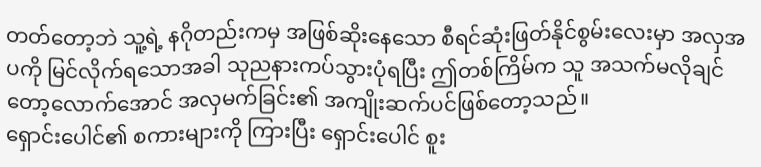တတ်တော့ဘဲ သူ့ရဲ့ နဂိုတည်းကမှ အဖြစ်ဆိုးနေသော စီရင်ဆုံးဖြတ်နိုင်စွမ်းလေးမှာ အလှအပကို မြင်လိုက်ရသောအခါ သုညနားကပ်သွားပုံရပြီး ဤတစ်ကြိမ်က သူ အသက်မလိုချင်တော့လောက်အောင် အလှမက်ခြင်း၏ အကျိုးဆက်ပင်ဖြစ်တော့သည်။
ရှောင်းပေါင်၏ စကားများကို ကြားပြီး ရှောင်းပေါင် စူး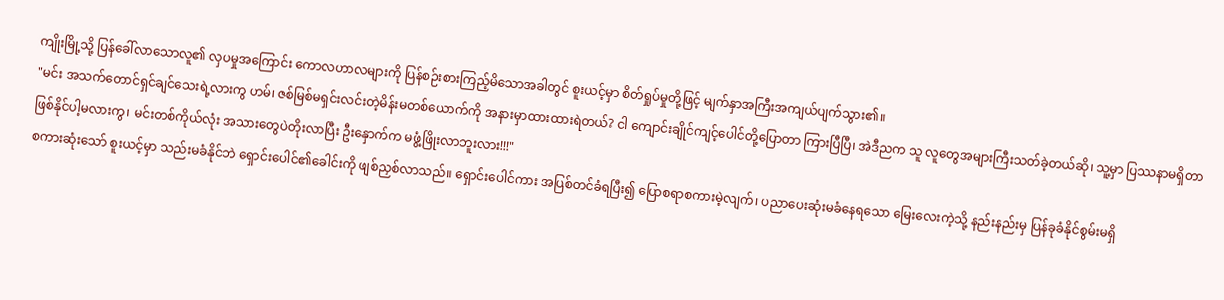ကျိုးမြို့သို့ ပြန်ခေါ်လာသောလူ၏ လှပမှုအကြောင်း ကောလဟာလများကို ပြန်စဉ်းစားကြည့်မိသောအခါတွင် စူးယင့်မှာ စိတ်ရှုပ်မှုတို့ဖြင့် မျက်နှာအကြီးအကျယ်ပျက်သွား၏။
"မင်း အသက်တောင်ရှင်ချင်သေးရဲ့လားကွ ဟမ်၊ ဇစ်မြစ်မရှင်းလင်းတဲ့မိန်းမတစ်ယောက်ကို အနားမှာထားထားရဲတယ်? ငါ ကျောင်းချိုင်ကျင့်ပေါင်တို့ပြောတာ ကြားပြီပြီ၊ အဲဒီညက သူ လူတွေအများကြီးသတ်ခဲ့တယ်ဆို၊ သူ့မှာ ပြဿနာမရှိတာ ဖြစ်နိုင်ပါ့မလားကွ၊ မင်းတစ်ကိုယ်လုံး အသားတွေပဲတိုးလာပြီး ဦးနှောက်က မဖွံ့ဖြိုးလာဘူးလား!!!"
စကားဆုံးသော် စူးယင့်မှာ သည်းမခံနိုင်ဘဲ ရှောင်းပေါင်၏ခေါင်းကို ဖျစ်ညှစ်လာသည်။ ရှောင်းပေါင်ကား အပြစ်တင်ခံရပြီး၍ ပြောစရာစကားမဲ့လျက်၊ ပညာပေးဆုံးမခံနေရသော မြေးလေးကဲ့သို့ နည်းနည်းမှ ပြန်ခုခံနိုင်စွမ်းမရှိ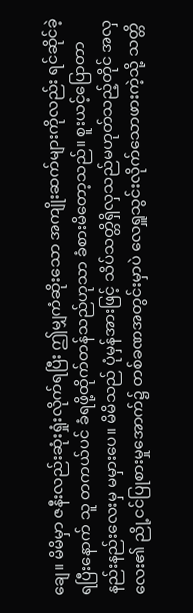ချေ။ မိမိမှာ ဇနီးလည်းဆုံးရှုံးလိုက်ရပြီး ဤမျှကံဆိုးသော အကျိုးဆက်များကိုလည်း ရင်ဆိုင်ခဲ့ရပြီးနောက် သူ တကယ်ပင် ခံရဖို့ထိုက်တန်သည်ဟုသာ ခံစားမိတော့သည်။ စူးယင့်ပြောတာ နည်းနည်းလေးမှ မမှားပေ။ မိမိသည် ပုံမှန်အားဖြင့် သိပ်သတ္တိရှိလှသည်မဟုတ်သည့်တိုင် အလှလေး၏ ညို့ငင်ပြုစားမှုအောက်၌ တစ်ခဏအတွင်းမှာပဲ လေရှူသွင်းလိုက်သောဖားကဲ့သို့ သတ္တိ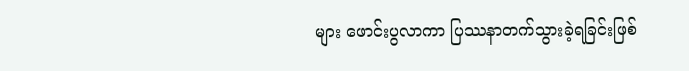များ ဖောင်းပွလာကာ ပြဿနာတက်သွားခဲ့ရခြင်းဖြစ်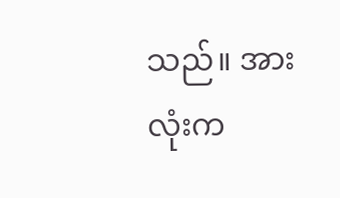သည်။ အားလုံးက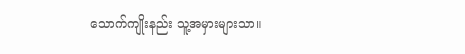သောက်ကျိုးနည်း သူ့အမှားများသာ။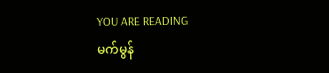YOU ARE READING
မက်မွန်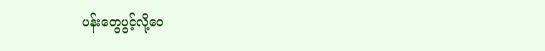ပန်းတွေပွင့်လို့ဝေ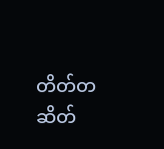တိတ်တဆိတ်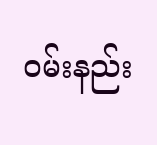ဝမ်းနည်း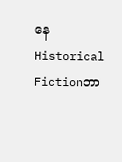နေ
Historical Fictionဘာ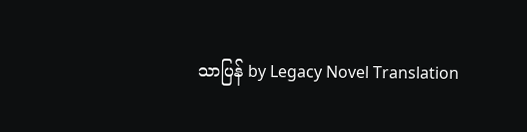သာပြန် by Legacy Novel Translation